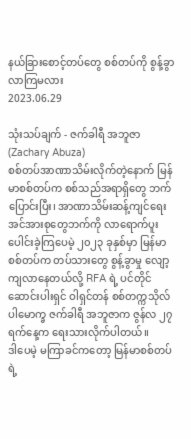နယ်ခြားစောင့်တပ်တွေ စစ်တပ်ကို စွန့်ခွာလာကြမလား
2023.06.29

သုံးသပ်ချက် - ဇက်ခါရီ အဘူဇာ (Zachary Abuza)
စစ်တပ်အာဏာသိမ်းလိုက်တဲ့နောက် မြန်မာစစ်တပ်က စစ်သည်အရာရှိတွေ ဘက်ပြောင်းပြီး၊ အာဏာသိမ်းဆန့်ကျင်ရေး အင်အားစုတွေဘက်ကို လာရောက်ပူးပေါင်းခဲ့ကြပေမဲ့ ၂၀၂၃ ခုနှစ်မှာ မြန်မာစစ်တပ်က တပ်သားတွေ စွန့်ခွာမှု လျော့ကျလာနေတယ်လို့ RFA ရဲ့ ပင်တိုင်ဆောင်းပါးရှင် ဝါရှင်တန် စစ်တက္ကသိုလ် ပါမောက္ခ ဇက်ခါရီ အဘူဇာက ဇွန်လ ၂၇ ရက်နေ့က ရေးသားလိုက်ပါတယ်။
ဒါပေမဲ့ မကြာခင်ကတော့ မြန်မာစစ်တပ်ရဲ့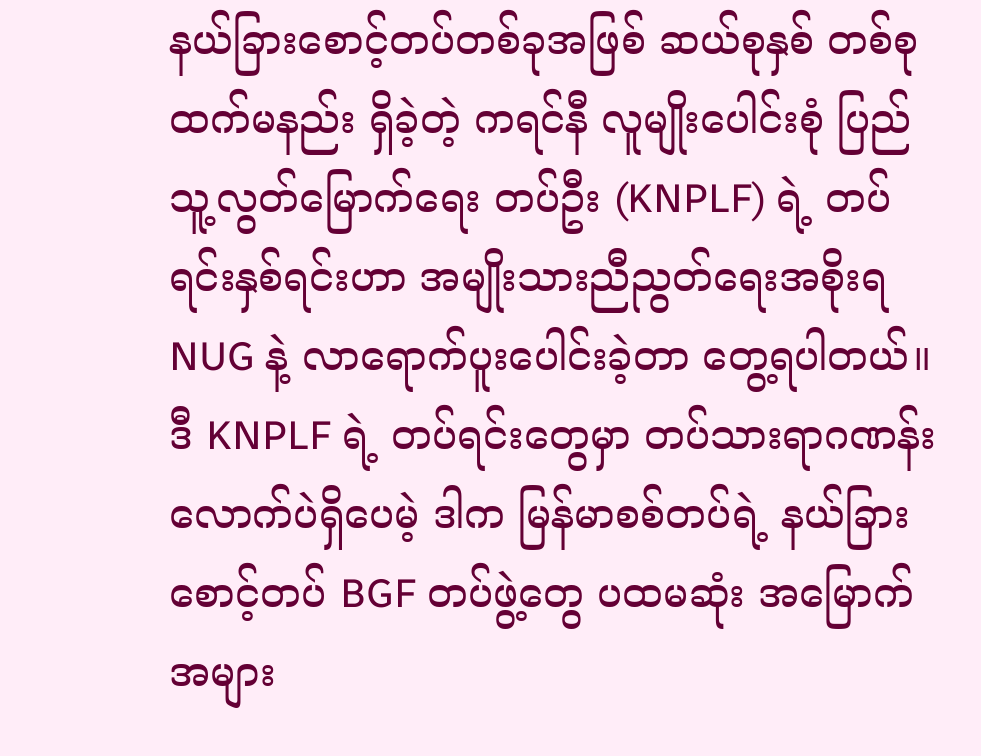နယ်ခြားစောင့်တပ်တစ်ခုအဖြစ် ဆယ်စုနှစ် တစ်စုထက်မနည်း ရှိခဲ့တဲ့ ကရင်နီ လူမျိုးပေါင်းစုံ ပြည်သူ့လွတ်မြောက်ရေး တပ်ဦး (KNPLF) ရဲ့ တပ်ရင်းနှစ်ရင်းဟာ အမျိုးသားညီညွတ်ရေးအစိုးရ NUG နဲ့ လာရောက်ပူးပေါင်းခဲ့တာ တွေ့ရပါတယ်။
ဒီ KNPLF ရဲ့ တပ်ရင်းတွေမှာ တပ်သားရာဂဏန်းလောက်ပဲရှိပေမဲ့ ဒါက မြန်မာစစ်တပ်ရဲ့ နယ်ခြားစောင့်တပ် BGF တပ်ဖွဲ့တွေ ပထမဆုံး အမြောက်အများ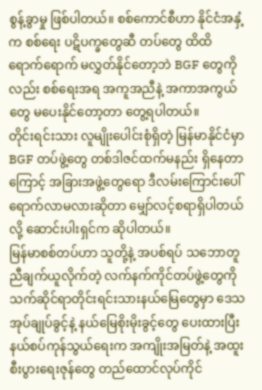စွန့်ခွာမှု ဖြစ်ပါတယ်။ စစ်ကောင်စီဟာ နိုင်ငံအနှံ့က စစ်ရေး ပဋိပက္ခတွေဆီ တပ်တွေ ထိထိရောက်ရောက် မလွှတ်နိုင်တော့ဘဲ BGF တွေကိုလည်း စစ်ရေးအရ အကူအညီနဲ့ အကာအကွယ်တွေ မပေးနိုင်တော့တာ တွေ့ရပါတယ်။
တိုင်းရင်းသား လူမျိုးပေါင်းစုံရှိတဲ့ မြန်မာနိုင်ငံမှာ BGF တပ်ဖွဲ့တွေ တစ်ဒါဇင်ထက်မနည်း ရှိနေတာကြောင့် အခြားအဖွဲ့တွေရော ဒီလမ်းကြောင်းပေါ် ရောက်လာမလားဆိုတာ မျှော်လင့်စရာရှိပါတယ်လို့ ဆောင်းပါးရှင်က ဆိုပါတယ်။
မြန်မာစစ်တပ်ဟာ သူတို့နဲ့ အပစ်ရပ် သဘောတူညီချက်ယူလိုက်တဲ့ လက်နက်ကိုင်တပ်ဖွဲ့တွေကို သက်ဆိုင်ရာတိုင်းရင်းသားနယ်မြေတွေမှာ ဒေသအုပ်ချုပ်ခွင့်နဲ့ နယ်မြေစိုးမိုးခွင့်တွေ ပေးထားပြီး နယ်စပ်ကုန်သွယ်ရေးက အကျိုးအမြတ်နဲ့ အထူးစီးပွားရေးဇုန်တွေ တည်ထောင်လုပ်ကိုင်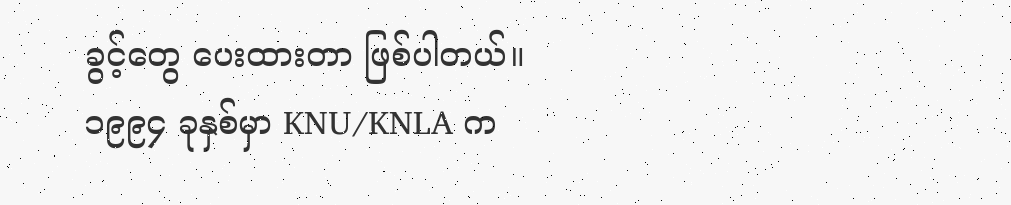ခွင့်တွေ ပေးထားတာ ဖြစ်ပါတယ်။
၁၉၉၄ ခုနှစ်မှာ KNU/KNLA က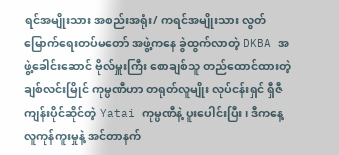ရင်အမျိုးသား အစည်းအရုံး/ ကရင်အမျိုးသား လွတ်မြောက်ရေးတပ်မတော် အဖွဲ့ကနေ ခွဲထွက်လာတဲ့ DKBA အဖွဲ့ခေါင်းဆောင် ဗိုလ်မှူးကြီး စောချစ်သူ တည်ထောင်ထားတဲ့ ချစ်လင်းမြိုင် ကုမ္ပဏီဟာ တရုတ်လူမျိုး လုပ်ငန်းရှင် ရှီဇီကျန်းပိုင်ဆိုင်တဲ့ Yatai ကုမ္ပဏီနဲ့ ပူးပေါင်းပြီး၊ ဒီကနေ့ လူကုန်ကူးမှုနဲ့ အင်တာနက်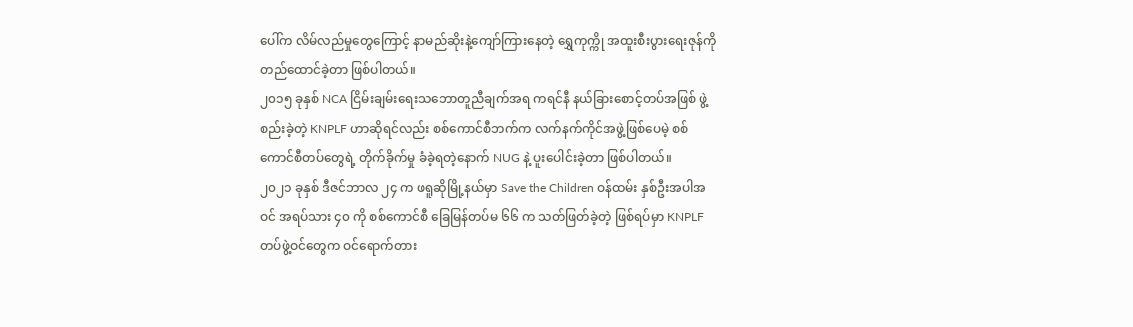ပေါ်က လိမ်လည်မှုတွေကြောင့် နာမည်ဆိုးနဲ့ကျော်ကြားနေတဲ့ ရွှေကုက္ကို အထူးစီးပွားရေးဇုန်ကို တည်ထောင်ခဲ့တာ ဖြစ်ပါတယ်။
၂၀၁၅ ခုနှစ် NCA ငြိမ်းချမ်းရေးသဘောတူညီချက်အရ ကရင်နီ နယ်ခြားစောင့်တပ်အဖြစ် ဖွဲ့စည်းခဲ့တဲ့ KNPLF ဟာဆိုရင်လည်း စစ်ကောင်စီဘက်က လက်နက်ကိုင်အဖွဲ့ဖြစ်ပေမဲ့ စစ်ကောင်စီတပ်တွေရဲ့ တိုက်ခိုက်မှု ခံခဲ့ရတဲ့နောက် NUG နဲ့ ပူးပေါင်းခဲ့တာ ဖြစ်ပါတယ်။
၂၀၂၁ ခုနှစ် ဒီဇင်ဘာလ ၂၄ က ဖရူဆိုမြို့နယ်မှာ Save the Children ဝန်ထမ်း နှစ်ဦးအပါအဝင် အရပ်သား ၄၀ ကို စစ်ကောင်စီ ခြေမြန်တပ်မ ၆၆ က သတ်ဖြတ်ခဲ့တဲ့ ဖြစ်ရပ်မှာ KNPLF တပ်ဖွဲ့ဝင်တွေက ဝင်ရောက်တား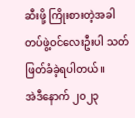ဆီးဖို့ ကြိုးစားတဲ့အခါ တပ်ဖွဲ့ဝင်လေးဦးပါ သတ်ဖြတ်ခံခဲ့ရပါတယ်။
အဲဒီနောက် ၂၀၂၃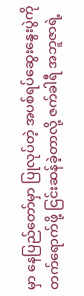မှာ နေပြည်တော်မှာ ပြုလုပ်တဲ့ အပစ်ရပ်ဆွေးနွေးပွဲကို တက်ရောက်ဖို့ ငြင်းဆန်ခဲ့တာလို့ ဇက်ခါရီ အဘူဇာရဲ့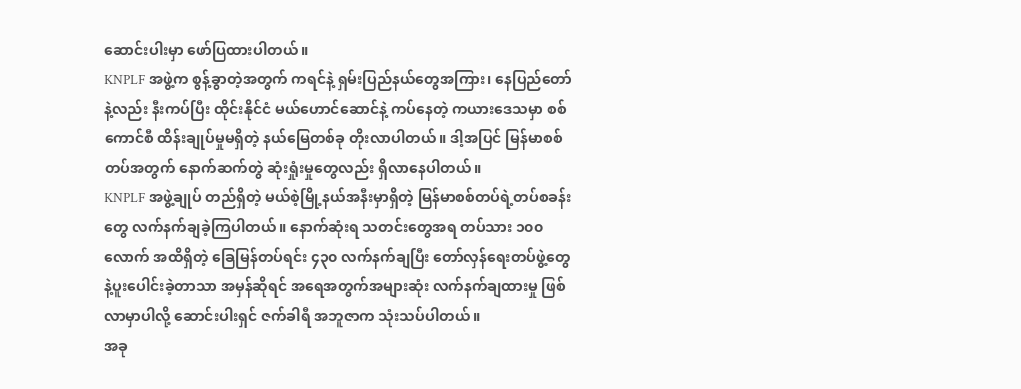ဆောင်းပါးမှာ ဖော်ပြထားပါတယ်။
KNPLF အဖွဲ့က စွန့်ခွာတဲ့အတွက် ကရင်နဲ့ ရှမ်းပြည်နယ်တွေအကြား၊ နေပြည်တော်နဲ့လည်း နီးကပ်ပြီး ထိုင်းနိုင်ငံ မယ်ဟောင်ဆောင်နဲ့ ကပ်နေတဲ့ ကယားဒေသမှာ စစ်ကောင်စီ ထိန်းချုပ်မှုမရှိတဲ့ နယ်မြေတစ်ခု တိုးလာပါတယ်။ ဒါ့အပြင် မြန်မာစစ်တပ်အတွက် နောက်ဆက်တွဲ ဆုံးရှုံးမှုတွေလည်း ရှိလာနေပါတယ်။
KNPLF အဖွဲ့ချုပ် တည်ရှိတဲ့ မယ်စဲ့မြို့နယ်အနီးမှာရှိတဲ့ မြန်မာစစ်တပ်ရဲ့တပ်စခန်းတွေ လက်နက်ချခဲ့ကြပါတယ်။ နောက်ဆုံးရ သတင်းတွေအရ တပ်သား ၁၀၀ လောက် အထိရှိတဲ့ ခြေမြန်တပ်ရင်း ၄၃၀ လက်နက်ချပြီး တော်လှန်ရေးတပ်ဖွဲ့တွေနဲ့ပူးပေါင်းခဲ့တာသာ အမှန်ဆိုရင် အရေအတွက်အများဆုံး လက်နက်ချထားမှု ဖြစ်လာမှာပါလို့ ဆောင်းပါးရှင် ဇက်ခါရီ အဘူဇာက သုံးသပ်ပါတယ်။
အခု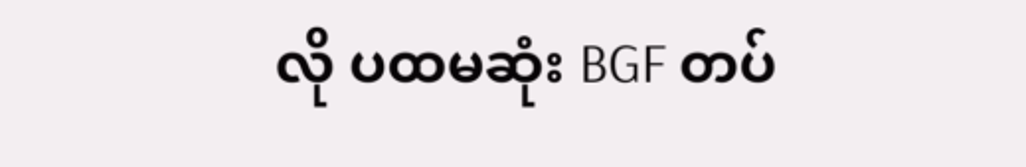လို ပထမဆုံး BGF တပ်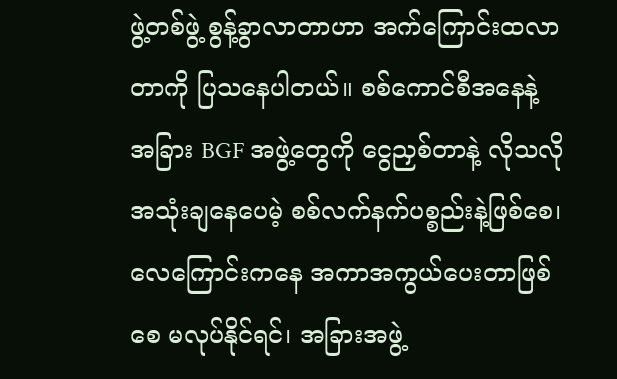ဖွဲ့တစ်ဖွဲ့ စွန့်ခွာလာတာဟာ အက်ကြောင်းထလာတာကို ပြသနေပါတယ်။ စစ်ကောင်စီအနေနဲ့ အခြား BGF အဖွဲ့တွေကို ငွေညှစ်တာနဲ့ လိုသလိုအသုံးချနေပေမဲ့ စစ်လက်နက်ပစ္စည်းနဲ့ဖြစ်စေ၊ လေကြောင်းကနေ အကာအကွယ်ပေးတာဖြစ်စေ မလုပ်နိုင်ရင်၊ အခြားအဖွဲ့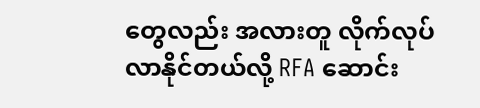တွေလည်း အလားတူ လိုက်လုပ်လာနိုင်တယ်လို့ RFA ဆောင်း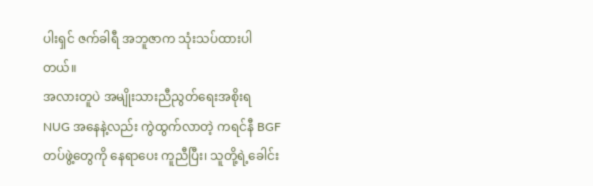ပါးရှင် ဇက်ခါရီ အဘူဇာက သုံးသပ်ထားပါတယ်။
အလားတူပဲ အမျိုးသားညီညွတ်ရေးအစိုးရ NUG အနေနဲ့လည်း ကွဲထွက်လာတဲ့ ကရင်နီ BGF တပ်ဖွဲ့တွေကို နေရာပေး ကူညီပြီး၊ သူတို့ရဲ့ခေါင်း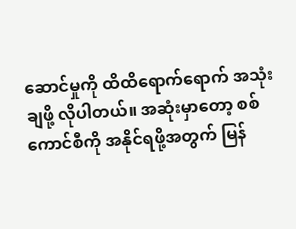ဆောင်မှုကို ထိထိရောက်ရောက် အသုံးချဖို့ လိုပါတယ်။ အဆုံးမှာတော့ စစ်ကောင်စီကို အနိုင်ရဖို့အတွက် မြန်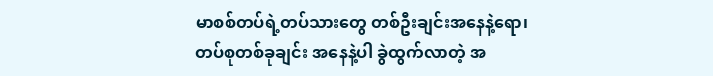မာစစ်တပ်ရဲ့တပ်သားတွေ တစ်ဦးချင်းအနေနဲ့ရော၊ တပ်စုတစ်ခုချင်း အနေနဲ့ပါ ခွဲထွက်လာတဲ့ အ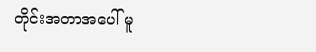တိုင်းအတာအပေါ် မူ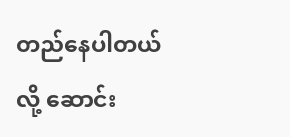တည်နေပါတယ်လို့ ဆောင်း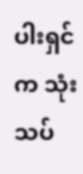ပါးရှင်က သုံးသပ်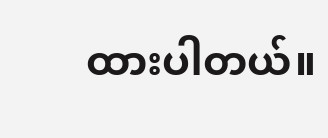ထားပါတယ်။